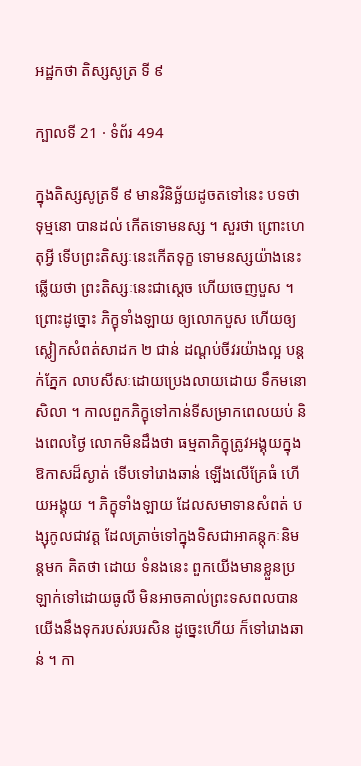អដ្ឋកថា តិស្សសូត្រ ទី ៩

ក្បាលទី 21 · ទំព័រ 494

ក្នុងតិស្សសូត្រទី ៩ មានវិនិច្ឆ័យដូចតទៅនេះ បទថា ទុម្មនោ បានដល់ កើតទោមនស្ស ។ សួរថា ព្រោះហេតុអ្វី ទើបព្រះតិស្សៈនេះកើតទុក្ខ ទោមនស្សយ៉ាងនេះ ឆ្លើយថា ព្រះតិស្សៈនេះជាស្តេច ហើយចេញបួស ។ ព្រោះដូច្នោះ ភិក្ខុទាំងឡាយ ឲ្យលោកបួស ហើយឲ្យស្លៀកសំពត់សាដក ២ ជាន់ ដណ្តប់ចីវរយ៉ាងល្អ បន្តក់ភ្នែក លាបសីសៈដោយប្រេងលាយដោយ ទឹកមនោសិលា ។ កាលពួកភិក្ខុទៅកាន់ទីសម្រាកពេលយប់ និងពេលថ្ងៃ លោកមិនដឹងថា ធម្មតាភិក្ខុត្រូវអង្គុយក្នុងឱកាសដ៏ស្ងាត់ ទើបទៅរោងឆាន់ ឡើងលើគ្រែធំ ហើយអង្គុយ ។ ភិក្ខុទាំងឡាយ ដែលសមាទានសំពត់ បង្សុកូលជាវត្ត ដែលត្រាច់ទៅក្នុងទិសជាអាគន្តុកៈនិមន្តមក គិតថា ដោយ ទំនងនេះ ពួកយើងមានខ្លួនប្រឡាក់ទៅដោយធូលី មិនអាចគាល់ព្រះទសពលបាន យើងនឹងទុករបស់របរសិន ដូច្នេះហើយ ក៏ទៅរោងឆាន់ ។ កា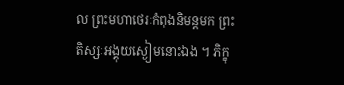ល ព្រះមហាថេរៈកំពុងនិមន្តមក ព្រះតិស្សៈអង្គុយស្ងៀមនោះឯង ។ ភិក្ខុ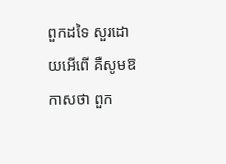ពួកដទៃ សួរដោយអើពើ គឺសូមឱកាសថា ពួក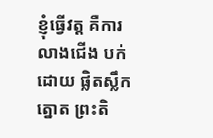ខ្ញុំធ្វើវត្ត គឺការលាងជើង បក់ដោយ ផ្លិតស្លឹកត្នោត ព្រះតិ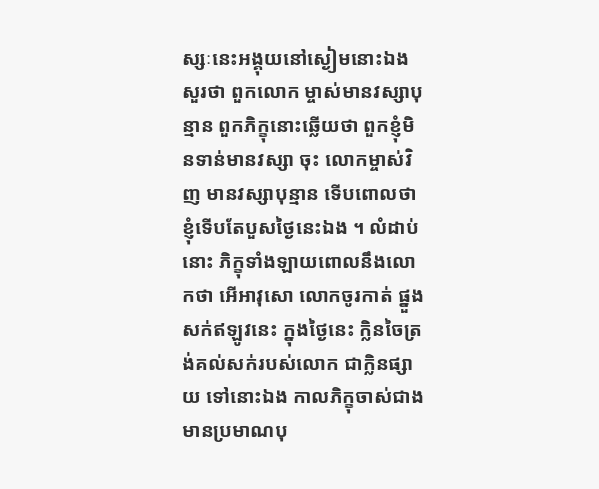ស្សៈនេះអង្គុយនៅស្ងៀមនោះឯង សួរថា ពួកលោក ម្ចាស់មានវស្សាបុន្មាន ពួកភិក្ខុនោះឆ្លើយថា ពួកខ្ញុំមិនទាន់មានវស្សា ចុះ លោកម្ចាស់វិញ មានវស្សាបុន្មាន ទើបពោលថា ខ្ញុំទើបតែបួសថ្ងៃនេះឯង ។ លំដាប់នោះ ភិក្ខុទាំងឡាយពោលនឹងលោកថា អើអាវុសោ លោកចូរកាត់ ផ្នួងសក់ឥឡូវនេះ ក្នុងថ្ងៃនេះ ក្លិនចៃត្រង់គល់សក់របស់លោក ជាក្លិនផ្សាយ ទៅនោះឯង កាលភិក្ខុចាស់ជាងមានប្រមាណបុ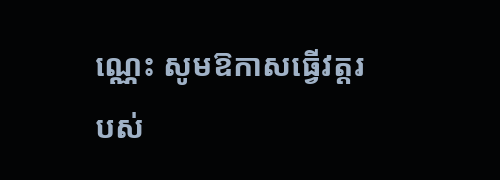ណ្ណេះ សូមឱកាសធ្វើវត្តរបស់